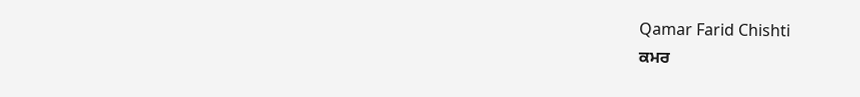Qamar Farid Chishti
ਕਮਰ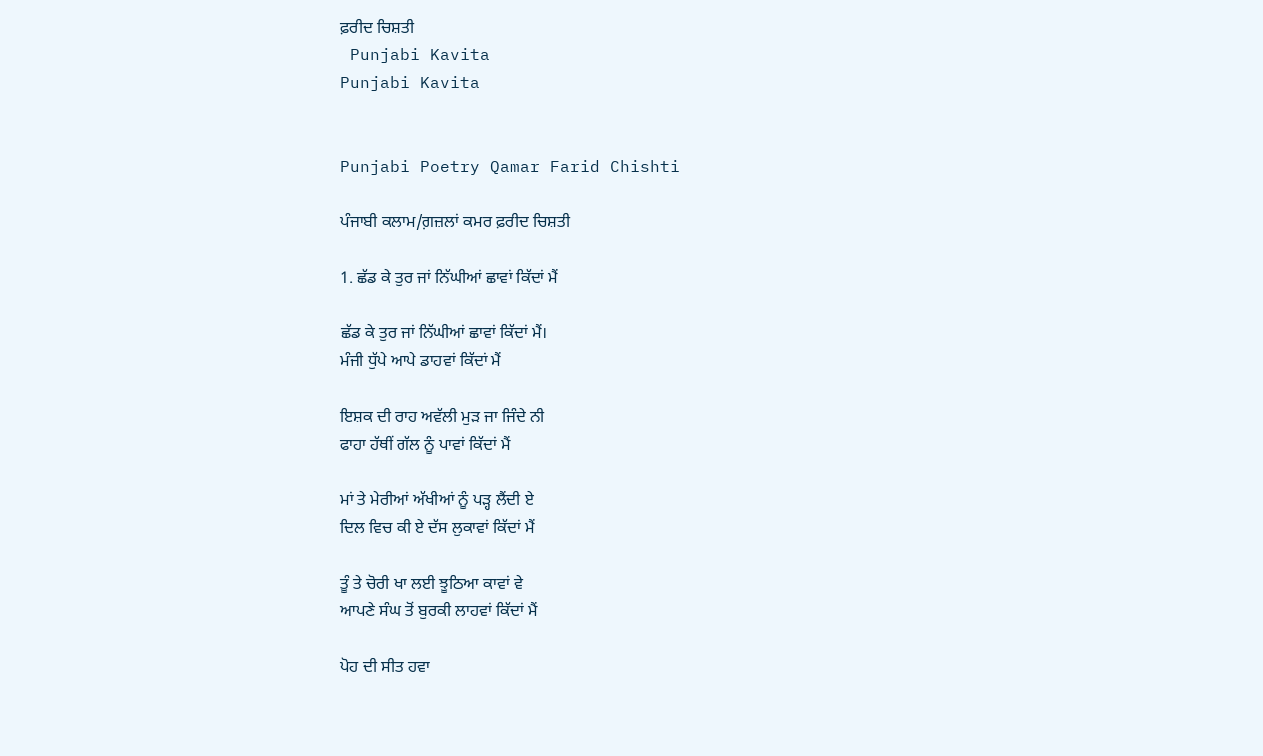ਫ਼ਰੀਦ ਚਿਸ਼ਤੀ
 Punjabi Kavita
Punjabi Kavita


Punjabi Poetry Qamar Farid Chishti

ਪੰਜਾਬੀ ਕਲਾਮ/ਗ਼ਜ਼ਲਾਂ ਕਮਰ ਫ਼ਰੀਦ ਚਿਸ਼ਤੀ

1. ਛੱਡ ਕੇ ਤੁਰ ਜਾਂ ਨਿੱਘੀਆਂ ਛਾਵਾਂ ਕਿੱਦਾਂ ਮੈਂ

ਛੱਡ ਕੇ ਤੁਰ ਜਾਂ ਨਿੱਘੀਆਂ ਛਾਵਾਂ ਕਿੱਦਾਂ ਮੈਂ।
ਮੰਜੀ ਧੁੱਪੇ ਆਪੇ ਡਾਹਵਾਂ ਕਿੱਦਾਂ ਮੈਂ

ਇਸ਼ਕ ਦੀ ਰਾਹ ਅਵੱਲੀ ਮੁੜ ਜਾ ਜਿੰਦੇ ਨੀ
ਫਾਹਾ ਹੱਥੀਂ ਗੱਲ ਨੂੰ ਪਾਵਾਂ ਕਿੱਦਾਂ ਮੈਂ

ਮਾਂ ਤੇ ਮੇਰੀਆਂ ਅੱਖੀਆਂ ਨੂੰ ਪੜ੍ਹ ਲੈਂਦੀ ਏ
ਦਿਲ ਵਿਚ ਕੀ ਏ ਦੱਸ ਲੁਕਾਵਾਂ ਕਿੱਦਾਂ ਮੈਂ

ਤੂੰ ਤੇ ਚੋਰੀ ਖਾ ਲਈ ਝੂਠਿਆ ਕਾਵਾਂ ਵੇ
ਆਪਣੇ ਸੰਘ ਤੋਂ ਬੁਰਕੀ ਲਾਹਵਾਂ ਕਿੱਦਾਂ ਮੈਂ

ਪੋਹ ਦੀ ਸੀਤ ਹਵਾ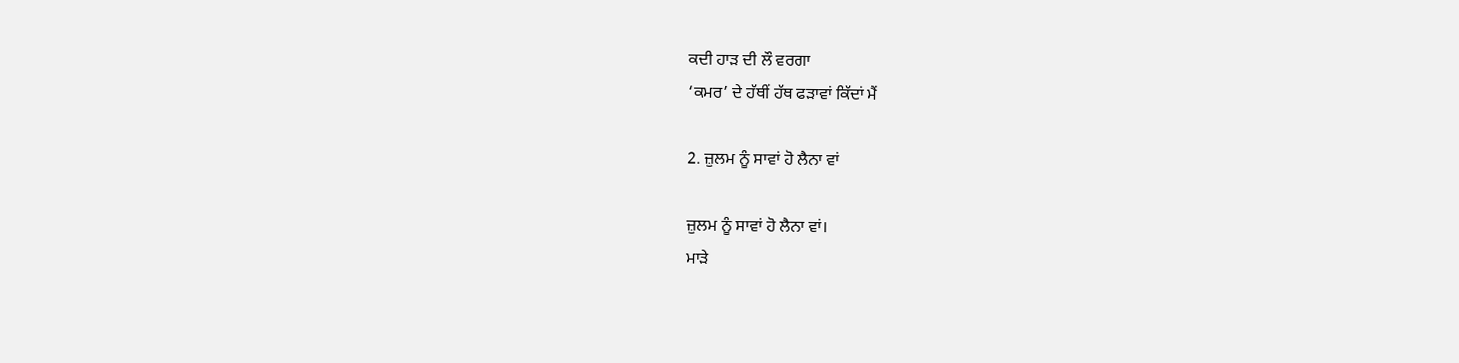ਕਦੀ ਹਾੜ ਦੀ ਲੌ ਵਰਗਾ
‘ਕਮਰ’ ਦੇ ਹੱਥੀਂ ਹੱਥ ਫੜਾਵਾਂ ਕਿੱਦਾਂ ਮੈਂ

2. ਜ਼ੁਲਮ ਨੂੰ ਸਾਵਾਂ ਹੋ ਲੈਨਾ ਵਾਂ

ਜ਼ੁਲਮ ਨੂੰ ਸਾਵਾਂ ਹੋ ਲੈਨਾ ਵਾਂ।
ਮਾੜੇ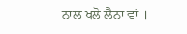ਨਾਲ ਖਲੋ ਲੈਨਾ ਵਾਂ ।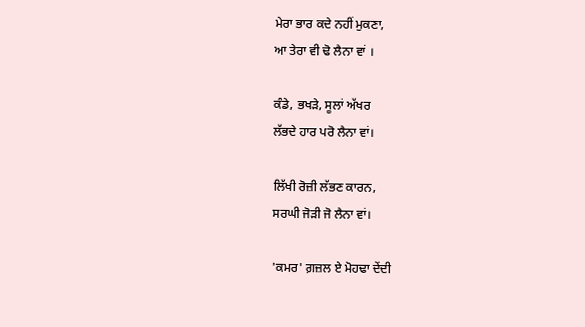ਮੇਰਾ ਭਾਰ ਕਦੇ ਨਹੀਂ ਮੁਕਣਾ,
ਆ ਤੇਰਾ ਵੀ ਢੋ ਲੈਨਾ ਵਾਂ ।

ਕੰਡੇ, ਭਖੜੇ, ਸੂਲਾਂ ਅੱਖਰ
ਲੱਭਦੇ ਹਾਰ ਪਰੋ ਲੈਨਾ ਵਾਂ।

ਲਿੱਖੀ ਰੋਜ਼ੀ ਲੱਭਣ ਕਾਰਨ,
ਸਰਘੀ ਜੋੜੀ ਜੋ ਲੈਨਾ ਵਾਂ।

'ਕਮਰ' ਗ਼ਜ਼ਲ ਏ ਮੋਹਢਾ ਦੇਂਦੀ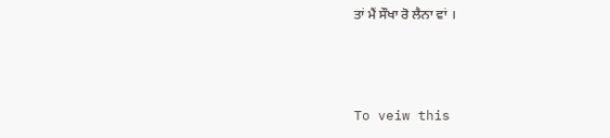ਤਾਂ ਮੈਂ ਸੌਖਾ ਰੋ ਲੈਨਾ ਵਾਂ ।



To veiw this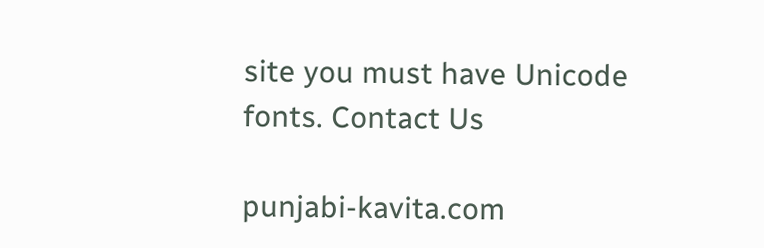site you must have Unicode fonts. Contact Us

punjabi-kavita.com